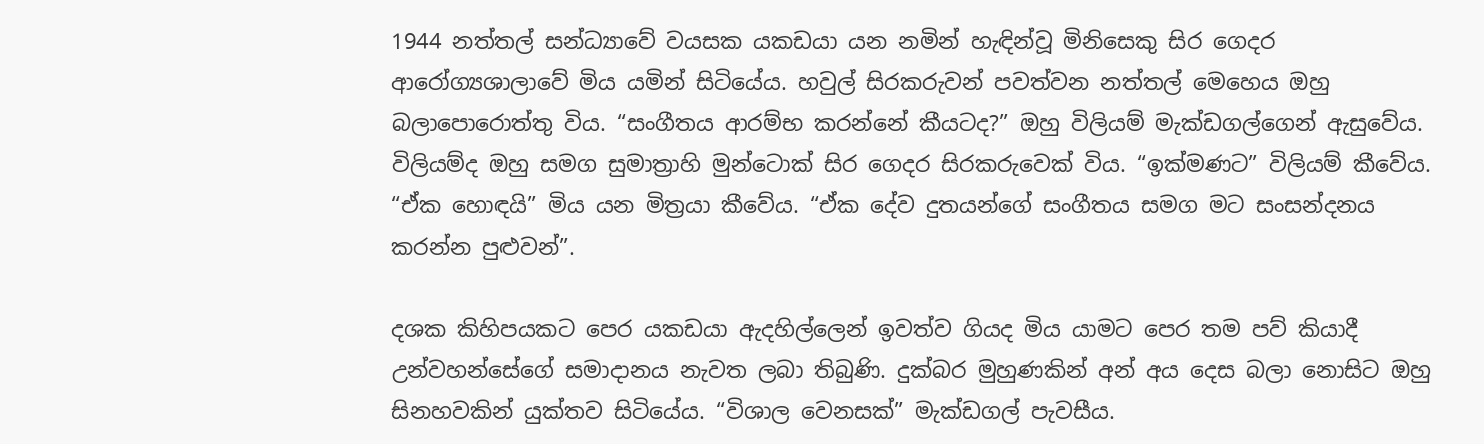1944 නත්තල් සන්ධ්‍යාවේ වයසක යකඩයා යන නමින් හැඳින්වූ මිනිසෙකු සිර ගෙදර ආරෝග්‍යශාලාවේ මිය යමින් සිටියේය. හවුල් සිරකරුවන් පවත්වන නත්තල් මෙහෙය ඔහු බලාපොරොත්තු විය. “සංගීතය ආරම්භ කරන්නේ කීයටද?” ඔහු විලියම් මැක්ඩගල්ගෙන් ඇසුවේය. විලියම්ද ඔහු සමග සුමාත්‍රාහි මුන්ටොක් සිර ගෙදර සිරකරුවෙක් විය. “ඉක්මණට” විලියම් කීවේය. “ඒක හොඳයි” මිය යන මිත්‍රයා කීවේය. “ඒක දේව දුතයන්ගේ සංගීතය සමග මට සංසන්දනය කරන්න පුළුවන්”.

දශක කිහිපයකට පෙර යකඩයා ඇදහිල්ලෙන් ඉවත්ව ගියද මිය යාමට පෙර තම පව් කියාදී උන්වහන්සේගේ සමාදානය නැවත ලබා තිබුණි. දුක්බර මුහුණකින් අන් අය දෙස බලා නොසිට ඔහු සිනහවකින් යුක්තව සිටියේය. “විශාල වෙනසක්” මැක්ඩගල් පැවසීය.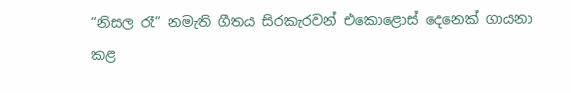“නිසල රෑ” නමැති ගීතය සිරකැරවන් එකොළොස් දෙනෙක් ගායනා කළ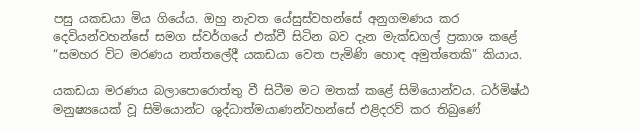පසු යකඩයා මිය ගියේය. ඔහු නැවත යේසුස්වහන්සේ අනුගමණය කර දෙවියන්වහන්සේ සමග ස්වර්ගයේ එක්වී සිටින බව දැන මැක්ඩගල් ප්‍රකාශ කළේ “සමහර විට මරණය නත්තලේදී යකඩයා වෙත පැමිණි හොඳ අමුත්තෙකි” කියාය.

යකඩයා මරණය බලාපොරොත්තු වී සිටීම මට මතක් කළේ සිමියොන්වය. ධර්මිෂ්ඨ මනුෂ්‍යයෙක් වූ සිමියොන්ට ශුද්ධාත්මයාණන්වහන්සේ එළිදරව් කර තිබුණේ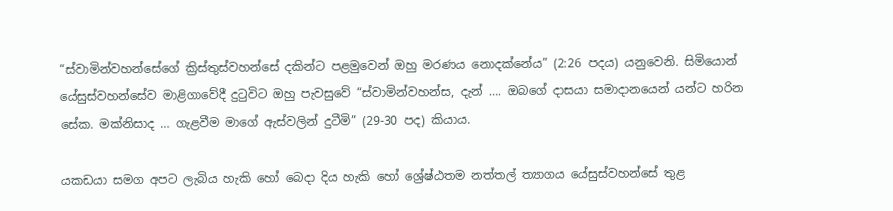“ස්වාමින්වහන්සේගේ ක්‍රිස්තුස්වහන්සේ දකින්ට පළමුවෙන් ඔහු මරණය නොදක්නේය” (2:26 පදය) යනුවෙනි. සිමියොන් යේසුස්වහන්සේව මාළිගාවේදී දුටුවිට ඔහු පැවසුවේ “ස්වාමින්වහන්ස, දැන් …. ඔබගේ දාසයා සමාදානයෙන් යන්ට හරින සේක. මක්නිසාද … ගැළවීම මාගේ ඇස්වලින් දුටීමි” (29-30 පද) කියාය.

යකඩයා සමග අපට ලැබිය හැකි හෝ බෙදා දිය හැකි හෝ ශ්‍රේෂ්ඨතම නත්තල් ත්‍යාගය යේසුස්වහන්සේ තුළ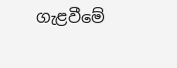ගැළවීමේ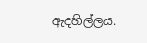ඇදහිල්ලය.